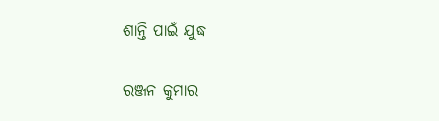ଶାନ୍ତି ପାଇଁ ଯୁଦ୍ଧ

ରଞ୍ଜନ କୁମାର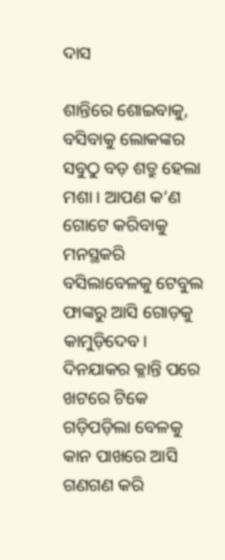ଦାସ

ଶାନ୍ତିରେ ଶୋଇବାକୁ, ବସିବାକୁ ଲୋକଙ୍କର ସବୁଠୁ ବଡ଼ ଶତ୍ରୁ ହେଲା ମଶା। ଆପଣ କ’ଣ ଗୋଟେ କରିବାକୁ ମନସ୍ଥକରି ବସିଲାବେଳକୁ ଟେବୁଲ ଫାଙ୍କରୁ ଆସି ଗୋଡ଼କୁ କାମୁଡ଼ିଦେବ। ଦିନଯାକର କ୍ଳାନ୍ତି ପରେ ଖଟରେ ଟିକେ ଗଡ଼ିପଡ଼ିଲା ବେଳକୁ କାନ ପାଖରେ ଆସି ଗଣଗଣ କରି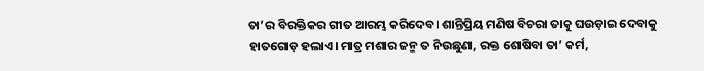ତା’ର ବିରକ୍ତିକର ଗୀତ ଆରମ୍ଭ କରିଦେବ। ଶାନ୍ତିପ୍ରିୟ ମଣିଷ ବିଚରା ତାକୁ ଘଉଡ଼ାଇ ଦେବାକୁ ହାତଗୋଡ଼ ହଲାଏ। ମାତ୍ର ମଶାର ଜନ୍ମ ତ ନିଉଛୁଣା, ରକ୍ତ ଶୋଷିବା ତା’ କର୍ମ,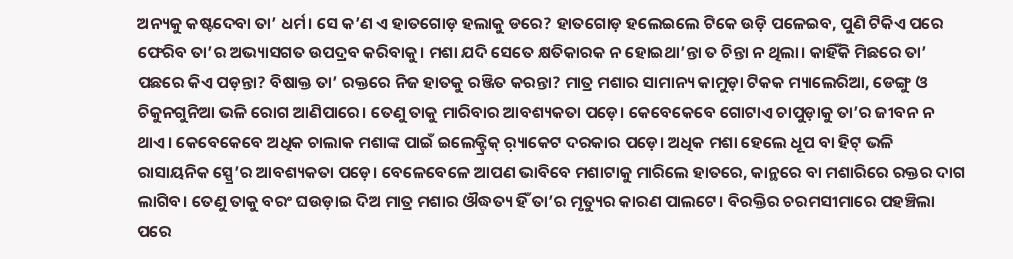ଅନ୍ୟକୁ କଷ୍ଟଦେବା ତା’ ଧର୍ମ। ସେ କ’ଣ ଏ ହାତଗୋଡ଼ ହଲାକୁ ଡରେ? ହାତଗୋଡ଼ ହଲେଇଲେ ଟିକେ ଉଡ଼ି ପଳେଇବ, ପୁଣି ଟିକିଏ ପରେ ଫେରିବ ତା’ର ଅଭ୍ୟାସଗତ ଉପଦ୍ରବ କରିବାକୁ। ମଶା ଯଦି ସେତେ କ୍ଷତିକାରକ ନ ହୋଇଥା’ନ୍ତା ତ ଚିନ୍ତା ନ ଥିଲା। କାହିଁକି ମିଛରେ ତା’ ପଛରେ କିଏ ପଡ଼ନ୍ତା? ବିଷାକ୍ତ ତା’ ରକ୍ତରେ ନିଜ ହାତକୁ ରଞ୍ଜିତ କରନ୍ତା? ମାତ୍ର ମଶାର ସାମାନ୍ୟ କାମୁଡ଼ା ଟିକକ ମ୍ୟାଲେରିଆ, ଡେଙ୍ଗୁ ଓ ଚିକୁନଗୁନିଆ ଭଳି ରୋଗ ଆଣିପାରେ। ତେଣୁ ତାକୁ ମାରିବାର ଆବଶ୍ୟକତା ପଡ଼େ। କେବେକେବେ ଗୋଟାଏ ଚାପୁଡ଼ାକୁ ତା’ର ଜୀବନ ନ ଥାଏ। କେବେକେବେ ଅଧିକ ଚାଲାକ ମଶାଙ୍କ ପାଇଁ ଇଲେକ୍ଟ୍ରିକ୍‌ ର଼୍ୟାକେଟ ଦରକାର ପଡ଼େ। ଅଧିକ ମଶା ହେଲେ ଧୂପ ବା ହିଟ୍‌ ଭଳି ରାସାୟନିକ ସ୍ପ୍ରେ’ର ଆବଶ୍ୟକତା ପଡ଼େ। ବେଳେବେଳେ ଆପଣ ଭାବିବେ ମଶାଟାକୁ ମାରିଲେ ହାତରେ, କାନ୍ଥରେ ବା ମଶାରିରେ ରକ୍ତର ଦାଗ ଲାଗିବ। ତେଣୁ ତାକୁ ବରଂ ଘଉଡ଼ାଇ ଦିଅ ମାତ୍ର ମଶାର ଔଦ୍ଧତ୍ୟ ହିଁ ତା’ର ମୃତ୍ୟୁର କାରଣ ପାଲଟେ। ବିରକ୍ତିର ଚରମସୀମାରେ ପହଞ୍ଚିଲା ପରେ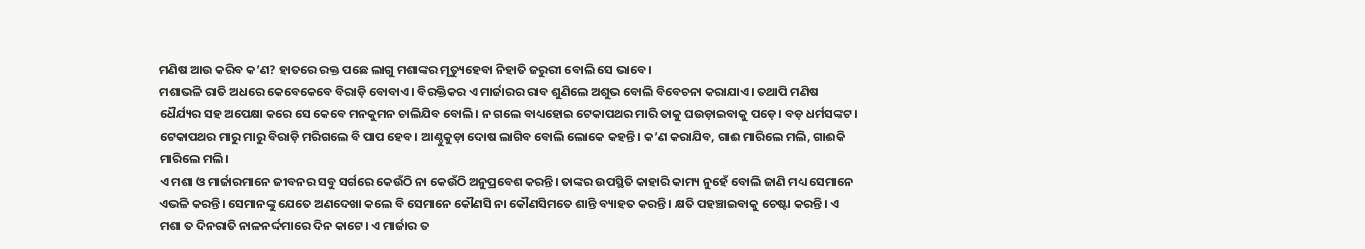ମଣିଷ ଆଉ କରିବ କ’ଣ? ହାତରେ ରକ୍ତ ପଛେ ଲାଗୁ ମଶାଙ୍କର ମୃତ୍ୟୁହେବା ନିହାତି ଜରୁରୀ ବୋଲି ସେ ଭାବେ।
ମଶାଭଳି ରାତି ଅଧରେ କେବେକେବେ ବିରାଡ଼ି ବୋବାଏ। ବିରକ୍ତିକର ଏ ମାର୍ଜାରର ରାବ ଶୁଣିଲେ ଅଶୁଭ ବୋଲି ବିବେଚନା କରାଯାଏ। ତଥାପି ମଣିଷ ଧୈର୍ଯ୍ୟର ସହ ଅପେକ୍ଷା କରେ ସେ କେବେ ମନକୁମନ ଚାଲିଯିବ ବୋଲି। ନ ଗଲେ ବାଧ୍ୟହୋଇ ଟେକାପଥର ମାରି ତାକୁ ଘଉଡ଼ାଇବାକୁ ପଡ଼େ। ବଡ଼ ଧର୍ମସଙ୍କଟ। ଟେକାପଥର ମାରୁ ମାରୁ ବିରାଡ଼ି ମରିଗଲେ ବି ପାପ ହେବ। ଆଣ୍ଠୁକୁଡ଼ା ଦୋଷ ଲାଗିବ ବୋଲି ଲୋକେ କହନ୍ତି। କ’ଣ କରାଯିବ, ଗାଈ ମାରିଲେ ମଲି, ଗାଈକି ମାରିଲେ ମଲି।
ଏ ମଶା ଓ ମାର୍ଜାରମାନେ ଜୀବନର ସବୁ ସର୍ଗରେ କେଉଁଠି ନା କେଉଁଠି ଅନୁପ୍ରବେଶ କରନ୍ତି। ତାଙ୍କର ଉପସ୍ଥିତି କାହାରି କାମ୍ୟ ନୁହେଁ ବୋଲି ଜାଣି ମଧ୍ୟ ସେମାନେ ଏଭଳି କରନ୍ତି। ସେମାନଙ୍କୁ ଯେତେ ଅଣଦେଖା କଲେ ବି ସେମାନେ କୌଣସି ନା କୌଣସିମତେ ଶାନ୍ତି ବ୍ୟାହତ କରନ୍ତି। କ୍ଷତି ପହଞ୍ଚାଇବାକୁ ଚେଷ୍ଟା କରନ୍ତି। ଏ ମଶା ତ ଦିନରାତି ନାଳନର୍ଦ୍ଦମାରେ ଦିନ କାଟେ। ଏ ମାର୍ଜାର ତ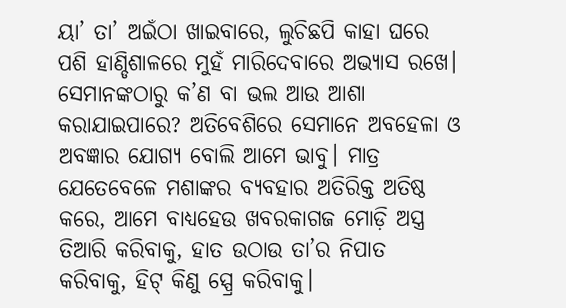ୟା’ ତା’ ଅଇଁଠା ଖାଇବାରେ, ଲୁଚିଛପି କାହା ଘରେ ପଶି ହାଣ୍ଡିଶାଳରେ ମୁହଁ ମାରିଦେବାରେ ଅଭ୍ୟାସ ରଖେ। ସେମାନଙ୍କଠାରୁ କ’ଣ ବା ଭଲ ଆଉ ଆଶା କରାଯାଇପାରେ? ଅତିବେଶିରେ ସେମାନେ ଅବହେଳା ଓ ଅବଜ୍ଞାର ଯୋଗ୍ୟ ବୋଲି ଆମେ ଭାବୁ। ମାତ୍ର ଯେତେବେଳେ ମଶାଙ୍କର ବ୍ୟବହାର ଅତିରିକ୍ତ ଅତିଷ୍ଠ କରେ, ଆମେ ବାଧ୍ୟହେଉ ଖବରକାଗଜ ମୋଡ଼ି ଅସ୍ତ୍ର ତିଆରି କରିବାକୁ, ହାତ ଉଠାଉ ତା’ର ନିପାତ କରିବାକୁ, ହିଟ୍‌ କିଣୁ ସ୍ପ୍ରେ କରିବାକୁ।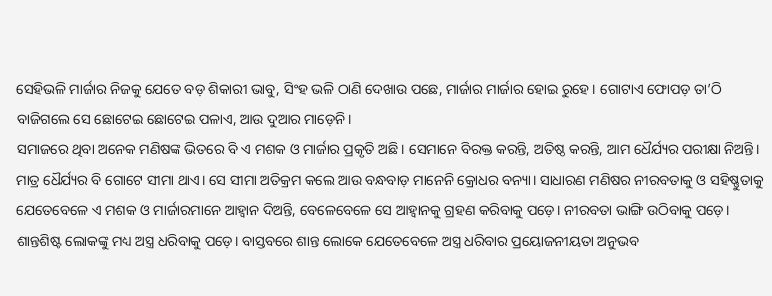ସେହିଭଳି ମାର୍ଜାର ନିଜକୁ ଯେତେ ବଡ଼ ଶିକାରୀ ଭାବୁ, ସିଂହ ଭଳି ଠାଣି ଦେଖାଉ ପଛେ, ମାର୍ଜାର ମାର୍ଜାର ହୋଇ ରୁହେ। ଗୋଟାଏ ଫୋପଡ଼ ତା’ଠି ବାଜିଗଲେ ସେ ଛୋଟେଇ ଛୋଟେଇ ପଳାଏ, ଆଉ ଦୁଆର ମାଡ଼େନି।
ସମାଜରେ ଥିବା ଅନେକ ମଣିଷଙ୍କ ଭିତରେ ବି ଏ ମଶକ ଓ ମାର୍ଜାର ପ୍ରକୃତି ଅଛି। ସେମାନେ ବିରକ୍ତ କରନ୍ତି, ଅତିଷ୍ଠ କରନ୍ତି, ଆମ ଧୈର୍ଯ୍ୟର ପରୀକ୍ଷା ନିଅନ୍ତି। ମାତ୍ର ଧୈର୍ଯ୍ୟର ବି ଗୋଟେ ସୀମା ଥାଏ। ସେ ସୀମା ଅତିକ୍ରମ କଲେ ଆଉ ବନ୍ଧବାଡ଼ ମାନେନି କ୍ରୋଧର ବନ୍ୟା। ସାଧାରଣ ମଣିଷର ନୀରବତାକୁ ଓ ସହିଷ୍ଣୁତାକୁ ଯେତେବେଳେ ଏ ମଶକ ଓ ମାର୍ଜାରମାନେ ଆହ୍ବାନ ଦିଅନ୍ତି, ବେଳେବେଳେ ସେ ଆହ୍ବାନକୁ ଗ୍ରହଣ କରିବାକୁ ପଡ଼େ। ନୀରବତା ଭାଙ୍ଗି ଉଠିବାକୁ ପଡ଼େ। ଶାନ୍ତଶିଷ୍ଟ ଲୋକଙ୍କୁ ମଧ୍ୟ ଅସ୍ତ୍ର ଧରିବାକୁ ପଡ଼େ। ବାସ୍ତବରେ ଶାନ୍ତ ଲୋକେ ଯେତେବେଳେ ଅସ୍ତ୍ର ଧରିବାର ପ୍ରୟୋଜନୀୟତା ଅନୁଭବ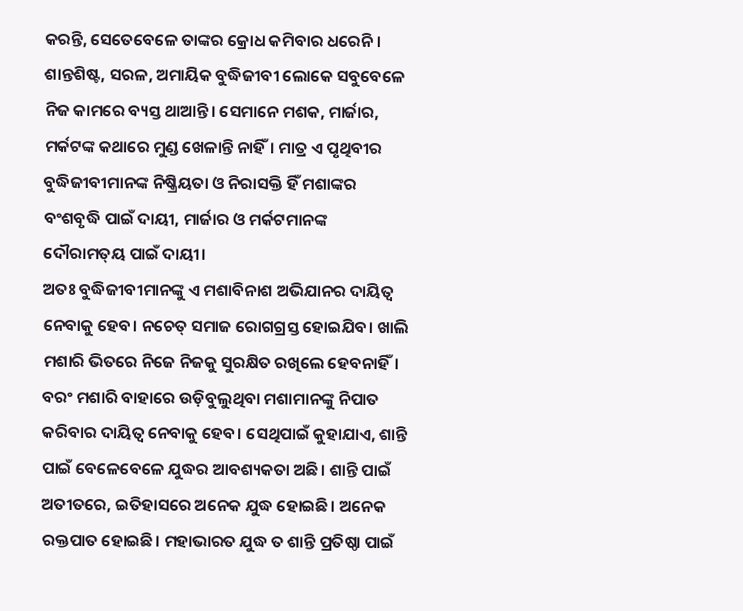କରନ୍ତି, ସେତେବେଳେ ତାଙ୍କର କ୍ରୋଧ କମିବାର ଧରେନି ।
ଶାନ୍ତଶିଷ୍ଟ, ସରଳ, ଅମାୟିକ ବୁଦ୍ଧିଜୀବୀ ଲୋକେ ସବୁବେଳେ ନିଜ କାମରେ ବ୍ୟସ୍ତ ଥାଆନ୍ତି। ସେମାନେ ମଶକ, ମାର୍ଜାର, ମର୍କଟଙ୍କ କଥାରେ ମୁଣ୍ଡ ଖେଳାନ୍ତି ନାହିଁ। ମାତ୍ର ଏ ପୃଥିବୀର ବୁଦ୍ଧିଜୀବୀମାନଙ୍କ ନିଷ୍କ୍ରିୟତା ଓ ନିରାସକ୍ତି ହିଁ ମଶାଙ୍କର ବଂଶବୃଦ୍ଧି ପାଇଁ ଦାୟୀ, ମାର୍ଜାର ଓ ମର୍କଟମାନଙ୍କ ଦୌରାମତ୍‌ୟ ପାଇଁ ଦାୟୀ।
ଅତଃ ବୁଦ୍ଧିଜୀବୀମାନଙ୍କୁ ଏ ମଶାବିନାଶ ଅଭିଯାନର ଦାୟିତ୍ୱ ନେବାକୁ ହେବ। ନଚେତ୍‌ ସମାଜ ରୋଗଗ୍ରସ୍ତ ହୋଇଯିବ। ଖାଲି ମଶାରି ଭିତରେ ନିଜେ ନିଜକୁ ସୁରକ୍ଷିତ ରଖିଲେ ହେବନାହିଁ। ବରଂ ମଶାରି ବାହାରେ ଉଡ଼ିବୁଲୁଥିବା ମଶାମାନଙ୍କୁ ନିପାତ କରିବାର ଦାୟିତ୍ୱ ନେବାକୁ ହେବ। ସେଥିପାଇଁ କୁହାଯାଏ, ଶାନ୍ତି ପାଇଁ ବେଳେବେଳେ ଯୁଦ୍ଧର ଆବଶ୍ୟକତା ଅଛି। ଶାନ୍ତି ପାଇଁ ଅତୀତରେ, ଇତିହାସରେ ଅନେକ ଯୁଦ୍ଧ ହୋଇଛି। ଅନେକ ରକ୍ତପାତ ହୋଇଛି। ମହାଭାରତ ଯୁଦ୍ଧ ତ ଶାନ୍ତି ପ୍ରତିଷ୍ଠା ପାଇଁ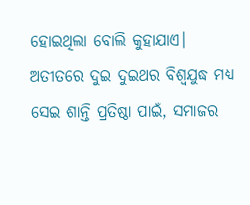ହୋଇଥିଲା ବୋଲି କୁହାଯାଏ। ଅତୀତରେ ଦୁଇ ଦୁଇଥର ବିଶ୍ୱଯୁଦ୍ଧ ମଧ୍ୟ ସେଇ ଶାନ୍ତି ପ୍ରତିଷ୍ଠା ପାଇଁ, ସମାଜର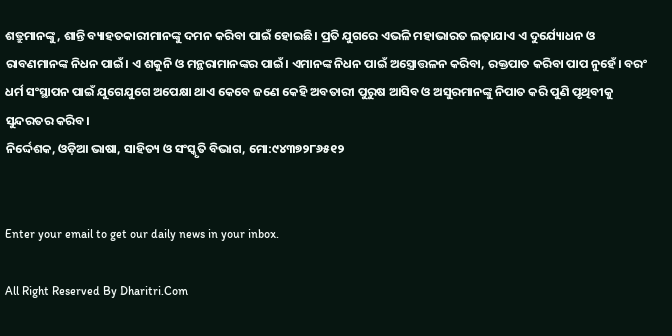ଶତ୍ରୁମାନଙ୍କୁ, ଶାନ୍ତି ବ୍ୟାହତକାରୀମାନଙ୍କୁ ଦମନ କରିବା ପାଇଁ ହୋଇଛି। ପ୍ରତି ଯୁଗରେ ଏଭଳି ମହାଭାରତ ଲଢ଼ାଯାଏ ଏ ଦୁର୍ଯ୍ୟୋଧନ ଓ ରାବଣମାନଙ୍କ ନିଧନ ପାଇଁ। ଏ ଶକୁନି ଓ ମନ୍ଥରାମାନଙ୍କର ପାଇଁ। ଏମାନଙ୍କ ନିଧନ ପାଇଁ ଅସ୍ତ୍ରୋତ୍ତଳନ କରିବା, ରକ୍ତପାତ କରିବା ପାପ ନୁହେଁ। ବରଂ ଧର୍ମ ସଂସ୍ଥାପନ ପାଇଁ ଯୁଗେଯୁଗେ ଅପେକ୍ଷା ଥାଏ କେବେ ଜଣେ କେହି ଅବତାରୀ ପୁରୁଷ ଆସିବ ଓ ଅସୁରମାନଙ୍କୁ ନିପାତ କରି ପୁଣି ପୃଥିବୀକୁ ସୁନ୍ଦରତର କରିବ।
ନିର୍ଦ୍ଦେଶକ, ଓଡ଼ିଆ ଭାଷା, ସାହିତ୍ୟ ଓ ସଂସ୍କୃତି ବିଭାଗ, ମୋ:୯୪୩୭୨୮୬୫୧୨


Enter your email to get our daily news in your inbox.

All Right Reserved By Dharitri.Com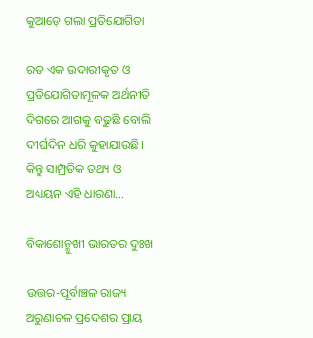କୁଆଡ଼େ ଗଲା ପ୍ରତିଯୋଗିତା

ରତ ଏକ ଉଦାରୀକୃତ ଓ ପ୍ରତିଯୋଗିତାମୂଳକ ଅର୍ଥନୀତି ଦିଗରେ ଆଗକୁ ବଢୁଛି ବୋଲି ଦୀର୍ଘଦିନ ଧରି କୁହାଯାଉଛି। କିନ୍ତୁ ସାମ୍ପ୍ରତିକ ତଥ୍ୟ ଓ ଅଧ୍ୟୟନ ଏହି ଧାରଣା…

ବିକାଶୋନ୍ମୁଖୀ ଭାରତର ଦୁଃଖ

ଉତ୍ତର-ପୂର୍ବାଞ୍ଚଳ ରାଜ୍ୟ ଅରୁଣାଚଳ ପ୍ରଦେଶର ପ୍ରାୟ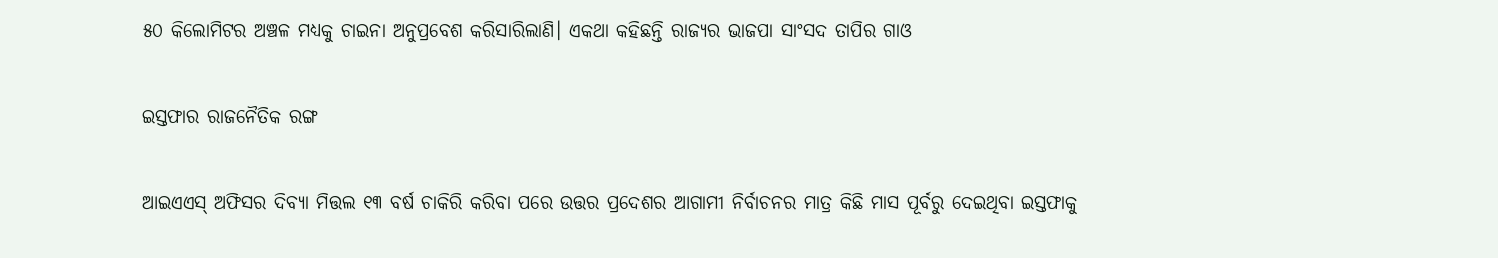୫୦ କିଲୋମିଟର ଅଞ୍ଚଳ ମଧ୍ୟକୁ ଚାଇନା ଅନୁପ୍ରବେଶ କରିସାରିଲାଣି। ଏକଥା କହିଛନ୍ତି ରାଜ୍ୟର ଭାଜପା ସାଂସଦ ତାପିର ଗାଓ

ଇସ୍ତଫାର ରାଜନୈତିକ ରଙ୍ଗ

ଆଇଏଏସ୍‌ ଅଫିସର ଦିବ୍ୟା ମିତ୍ତଲ ୧୩ ବର୍ଷ ଚାକିରି କରିବା ପରେ ଉତ୍ତର ପ୍ରଦେଶର ଆଗାମୀ ନିର୍ବାଚନର ମାତ୍ର କିଛି ମାସ ପୂର୍ବରୁ ଦେଇଥିବା ଇସ୍ତଫାକୁ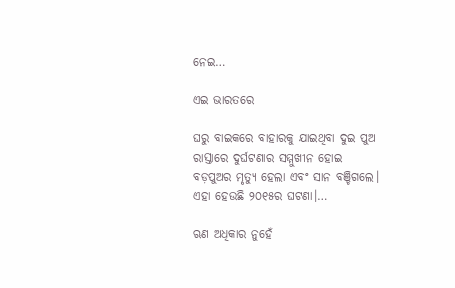ନେଇ…

ଏଇ ଭାରତରେ

ଘରୁ ବାଇକରେ ବାହାରକୁ ଯାଇଥିବା ଦୁଇ ପୁଅ ରାସ୍ତାରେ ଦୁର୍ଘଟଣାର ସମ୍ମୁଖୀନ ହୋଇ ବଡ଼ପୁଅର ମୃତ୍ୟୁ ହେଲା ଏବଂ ସାନ ବଞ୍ଚିଗଲେ। ଏହା ହେଉଛି ୨୦୧୫ର ଘଟଣା।…

ଋଣ ଅଧିକାର ନୁହେଁ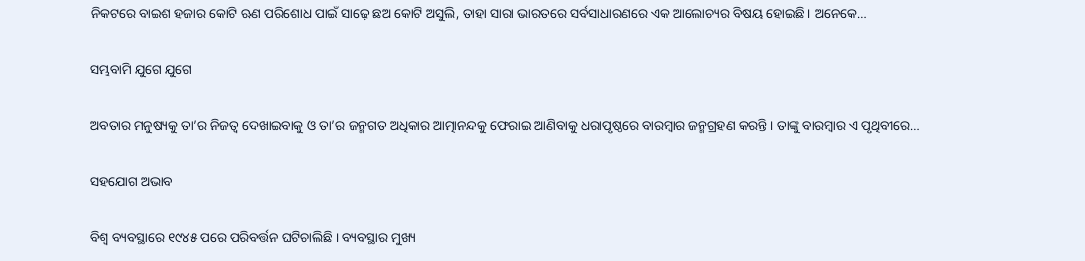ନିକଟରେ ବାଇଶ ହଜାର କୋଟି ଋଣ ପରିଶୋଧ ପାଇଁ ସାଢ଼େ ଛଅ କୋଟି ଅସୁଲି, ତାହା ସାରା ଭାରତରେ ସର୍ବସାଧାରଣରେ ଏକ ଆଲୋଚ୍ୟର ବିଷୟ ହୋଇଛି। ଅନେକେ…

ସମ୍ଭବାମି ଯୁଗେ ଯୁଗେ

ଅବତାର ମନୁଷ୍ୟକୁ ତା’ର ନିଜତ୍ୱ ଦେଖାଇବାକୁ ଓ ତା’ର ଜନ୍ମଗତ ଅଧିକାର ଆତ୍ମାନନ୍ଦକୁ ଫେରାଇ ଆଣିବାକୁ ଧରାପୃଷ୍ଠରେ ବାରମ୍ବାର ଜନ୍ମଗ୍ରହଣ କରନ୍ତି। ତାଙ୍କୁ ବାରମ୍ବାର ଏ ପୃଥିବୀରେ…

ସହଯୋଗ ଅଭାବ

ବିଶ୍ୱ ବ୍ୟବସ୍ଥାରେ ୧୯୪୫ ପରେ ପରିବର୍ତ୍ତନ ଘଟିଚାଲିଛି । ବ୍ୟବସ୍ଥାର ମୁଖ୍ୟ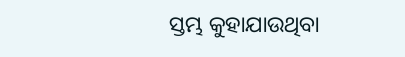ସ୍ତମ୍ଭ କୁହାଯାଉଥିବା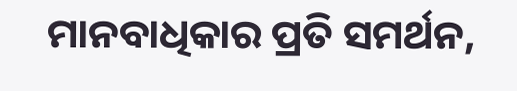ମାନବାଧିକାର ପ୍ରତି ସମର୍ଥନ,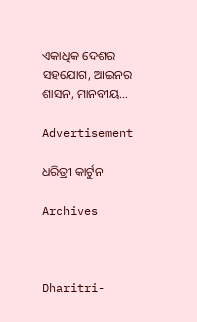ଏକାଧିକ ଦେଶର ସହଯୋଗ, ଆଇନର ଶାସନ, ମାନବୀୟ…

Advertisement

ଧରିତ୍ରୀ କାର୍ଟୁନ

Archives



Dharitri-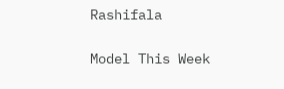Rashifala

Model This Week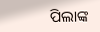ପିଲାଙ୍କ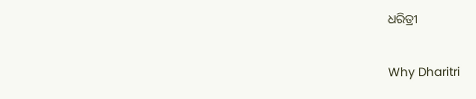ଧରିତ୍ରୀ

Why Dharitri